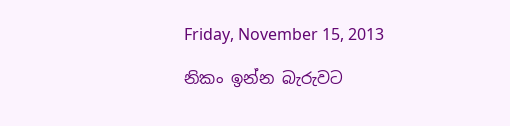Friday, November 15, 2013

නිකං ඉන්න බැරුවට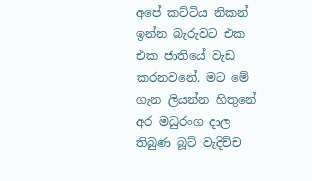අපේ කට්ටිය නිකන් ඉන්න බැරුවට එක එක ජාතියේ වැඩ කරනවනේ. මට මේ ගැන ලියන්න හිතුනේ අර මධුරංග දාල තිබුණ බූට් වැදිච්ච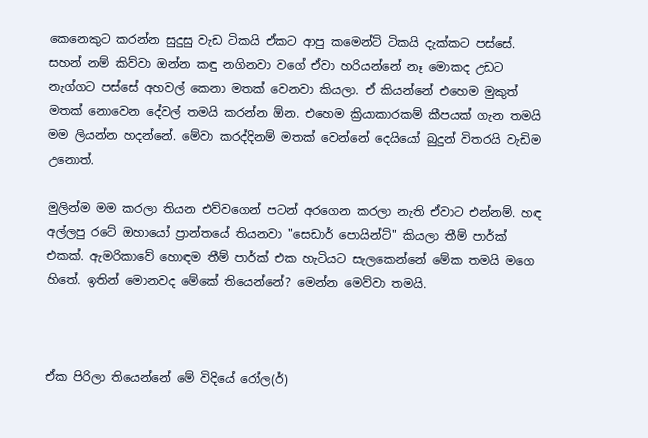කෙනෙකුට කරන්න සුදුසු වැඩ ටිකයි ඒකට ආපු කමෙන්ට් ටිකයි දැක්කට පස්සේ. සහන් නම් කිව්වා ඔන්න කඳු නගිනවා වගේ ඒවා හරියන්නේ නෑ මොකද උඩට නැග්ගට පස්සේ අහවල් කෙනා මතක් වෙනවා කියලා. ඒ කියන්නේ එහෙම මුකුත් මතක් නොවෙන දේවල් තමයි කරන්න ඕන. එහෙම ක්‍රියාකාරකම් කීපයක් ගැන තමයි මම ලියන්න හදන්නේ. මේවා කරද්දිනම් මතක් වෙන්නේ දෙයියෝ බුදුන් විතරයි වැඩිම උනොත්.

මුලින්ම මම කරලා තියන එව්වගෙන් පටන් අරගෙන කරලා නැති ඒවාට එන්නම්. හඳ අල්ලපු රටේ ඔහායෝ ප්‍රාන්තයේ තියනවා "සෙඩාර් පොයින්ට්" කියලා තීම් පාර්ක් එකක්. ඇමරිකාවේ හොඳම තීම් පාර්ක් එක හැටියට සැලකෙන්නේ මේක තමයි මගෙ හිතේ. ඉතින් මොනවද මේකේ තියෙන්නේ? මෙන්න මෙව්වා තමයි.



ඒක පිරිලා තියෙන්නේ මේ විදියේ රෝල(ර්)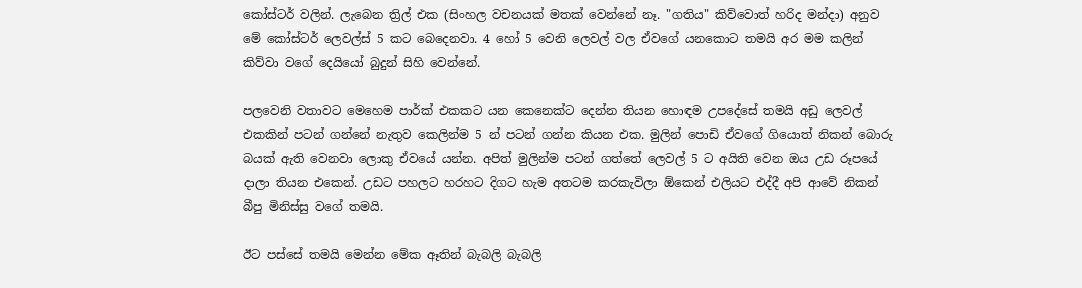කෝස්ටර් වලින්. ලැබෙන ත්‍රිල් එක (සිංහල වචනයක් මතක් වෙන්නේ නෑ. "ගතිය" කිව්වොත් හරිද මන්දා) අනුව මේ කෝස්ටර් ලෙවල්ස් 5 කට බෙදෙනවා. 4 හෝ 5 වෙනි ලෙවල් වල ඒවගේ යනකොට තමයි අර මම කලින් කිව්වා වගේ දෙයියෝ බුදුන් සිහි වෙන්නේ.

පලවෙනි වතාවට මෙහෙම පාර්ක් එකකට යන කෙනෙක්ට දෙන්න තියන හොඳම උපදේසේ තමයි අඩු ලෙවල් එකකින් පටන් ගන්නේ නැතුව කෙලින්ම 5 න් පටන් ගන්න කියන එක. මුලින් පොඩි ඒවගේ ගියොත් නිකන් බොරු බයක් ඇති වෙනවා ලොකු ඒවයේ යන්න. අපිත් මුලින්ම පටන් ගත්තේ ලෙවල් 5 ට අයිති වෙන ඔය උඩ රූපයේ දාලා තියන එකෙන්. උඩට පහලට හරහට දිගට හැම අතටම කරකැවිලා ඕකෙන් එලියට එද්දී අපි ආවේ නිකන් බීපු මිනිස්සු වගේ තමයි.

ඊට පස්සේ තමයි මෙන්න මේක ඈතින් බැබලි බැබලි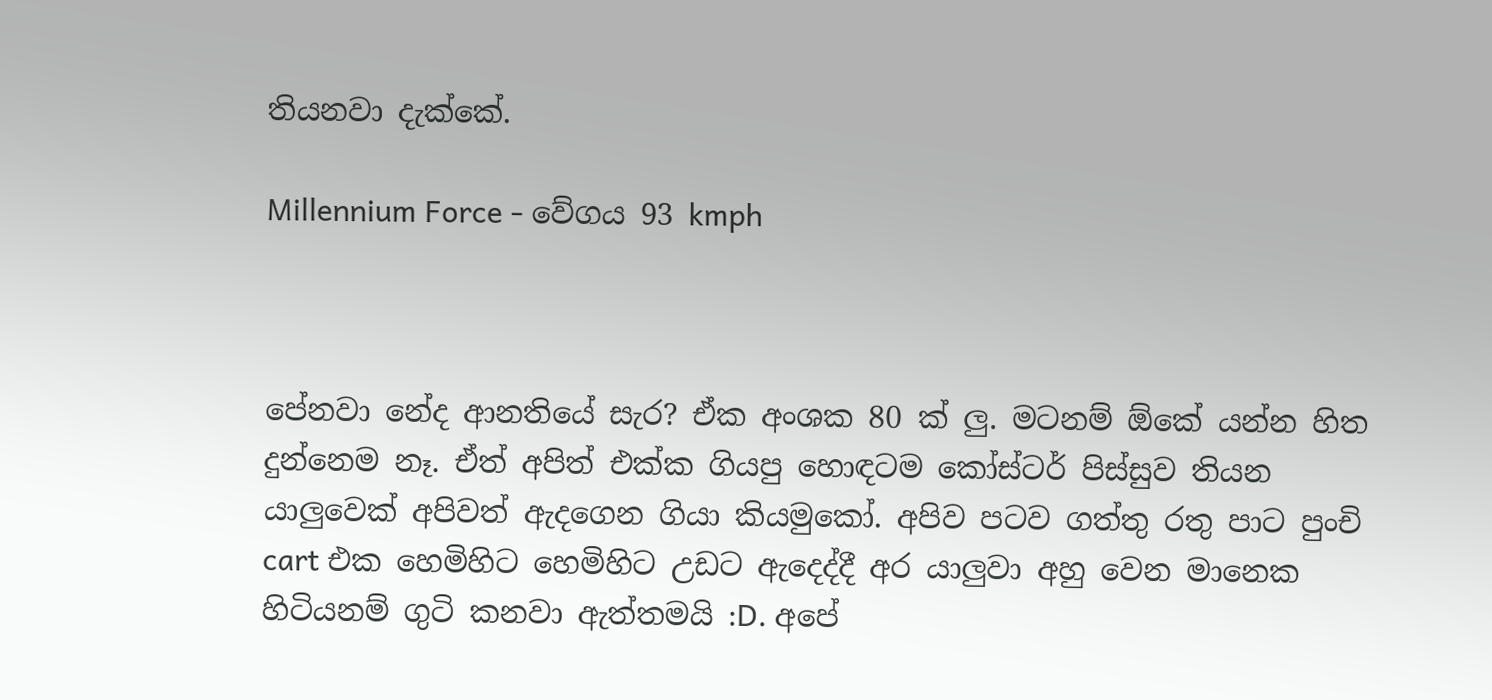තියනවා දැක්කේ.

Millennium Force - වේගය 93 kmph



පේනවා නේද ආනතියේ සැර? ඒක අංශක 80 ක් ලු. මටනම් ඕකේ යන්න හිත දුන්නෙම නෑ. ඒත් අපිත් එක්ක ගියපු හොඳටම කෝස්ටර් පිස්සුව තියන යාලුවෙක් අපිවත් ඇදගෙන ගියා කියමුකෝ. අපිව පටව ගත්තු රතු පාට පුංචි cart එක හෙමිහිට හෙමිහිට උඩට ඇදෙද්දී අර යාලුවා අහු වෙන මානෙක හිටියනම් ගුටි කනවා ඇත්තමයි :D. අපේ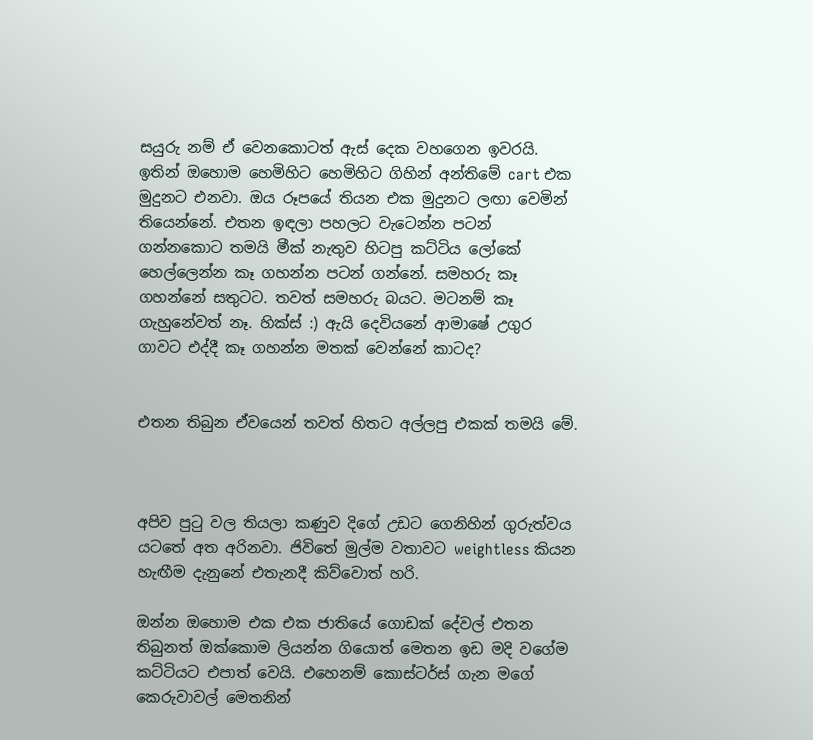සයුරු නම් ඒ වෙනකොටත් ඇස් දෙක වහගෙන ඉවරයි. ඉතින් ඔහොම හෙමිහිට හෙමිහිට ගිහින් අන්තිමේ cart එක මුදුනට එනවා. ඔය රූපයේ තියන එක මුදුනට ලඟා වෙමින් තියෙන්නේ. එතන ඉඳලා පහලට වැටෙන්න පටන් ගන්නකොට තමයි මීක් නැතුව හිටපු කට්ටිය ලෝකේ හෙල්ලෙන්න කෑ ගහන්න පටන් ගන්නේ. සමහරු කෑ ගහන්නේ සතුටට. තවත් සමහරු බයට. මටනම් කෑ ගැහුනේවත් නෑ. හික්ස් :) ඇයි දෙවියනේ ආමාෂේ උගුර ගාවට එද්දී කෑ ගහන්න මතක් වෙන්නේ කාටද?


එතන තිබුන ඒවයෙන් තවත් හිතට අල්ලපු එකක් තමයි මේ.



අපිව පුටු වල තියලා කණුව දිගේ උඩට ගෙනිහින් ගුරුත්වය යටතේ අත අරිනවා. ජිවිතේ මුල්ම වතාවට weightless කියන හැඟීම දැනුනේ එතැනදී කිව්වොත් හරි.

ඔන්න ඔහොම එක එක ජාතියේ ගොඩක් දේවල් එතන තිබුනත් ඔක්කොම ලියන්න ගියොත් මෙතන ඉඩ මදි වගේම කට්ටියට එපාත් වෙයි. එහෙනම් කොස්ටර්ස් ගැන මගේ කෙරුවාවල් මෙතනින්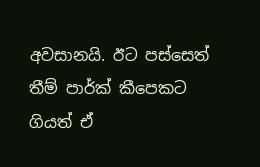අවසානයි. ඊට පස්සෙත් තීම් පාර්ක් කීපෙකට ගියත් ඒ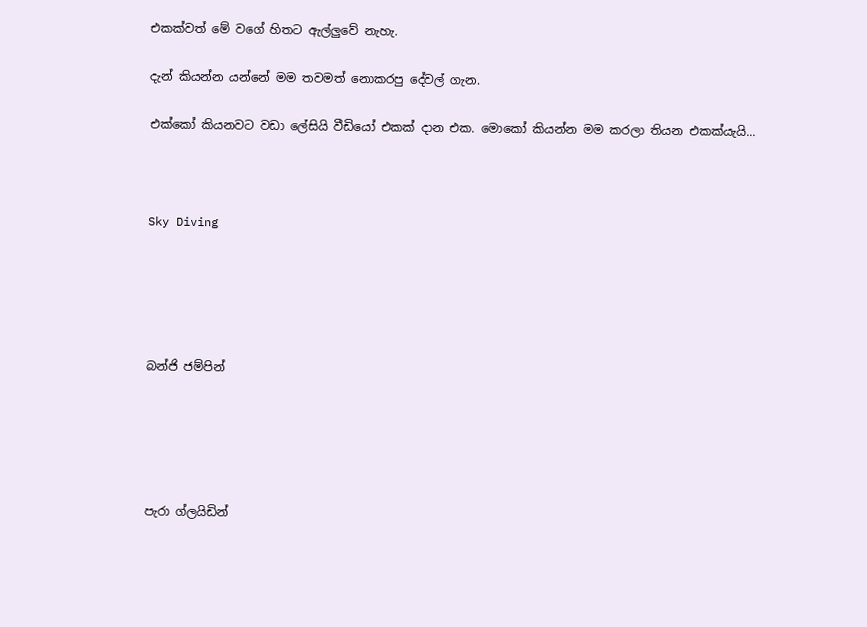එකක්වත් මේ වගේ හිතට ඇල්ලුවේ නැහැ.

දැන් කියන්න යන්නේ මම තවමත් නොකරපු දේවල් ගැන.

එක්කෝ කියනවට වඩා ලේසියි වීඩියෝ එකක් දාන එක. මොකෝ කියන්න මම කරලා තියන එකක්යැයි...



Sky Diving





බන්ජි ජම්පින්





පැරා ග්ලයිඩින්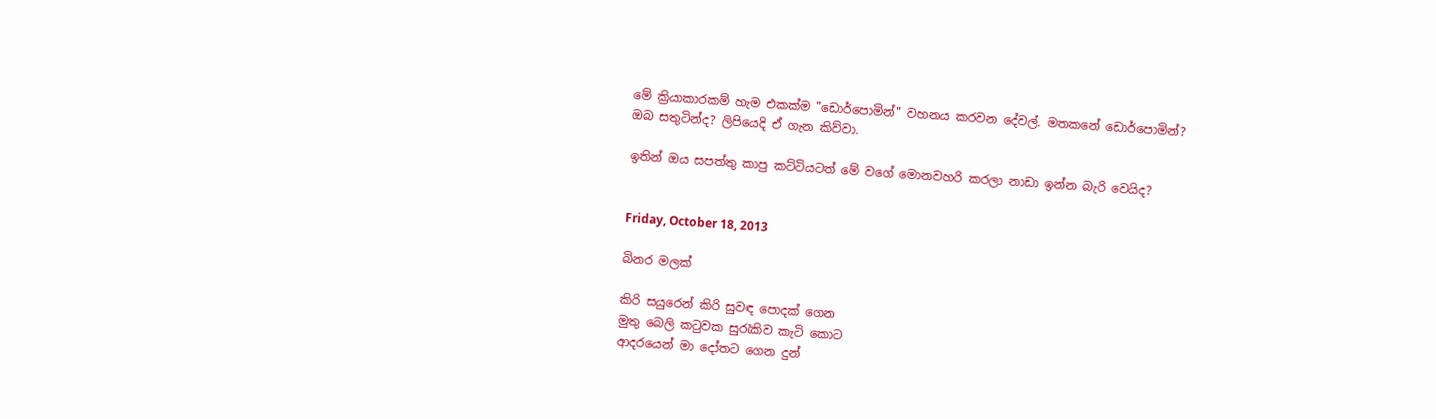මේ ක්‍රියාකාරකම් හැම එකක්ම "ඩොර්පොමින්" වහනය කරවන දේවල්. මතකනේ ඩොර්පොමින්? ඔබ සතුටින්ද? ලිපියෙදි ඒ ගැන කිව්වා.

ඉතින් ඔය සපත්තු කාපු කට්ටියටත් මේ වගේ මොනවහරි කරලා නාඩා ඉන්න බැරි වෙයිද?


Friday, October 18, 2013

බිනර මලක්

කිරි සයුරෙන් කිරි සුවඳ පොදක් ගෙන
මුතු බෙලි කටුවක සුරැකිව කැටි කොට
ආදරයෙන් මා දෝතට ගෙන දුන්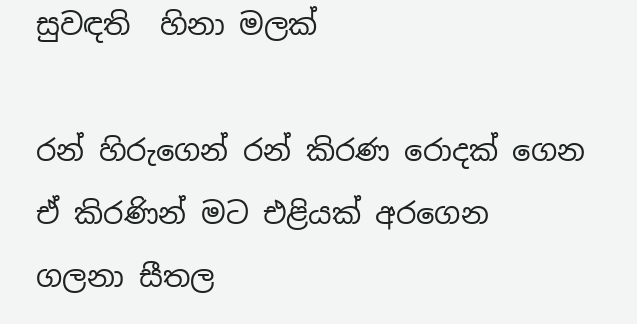සුවඳති  හිනා මලක්

රන් හිරුගෙන් රන් කිරණ රොදක් ගෙන
ඒ කිරණින් මට එළියක් අරගෙන
ගලනා සීතල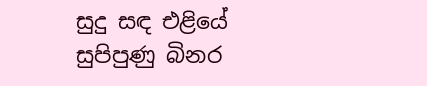සුදු සඳ එළියේ
සුපිපුණු බිනර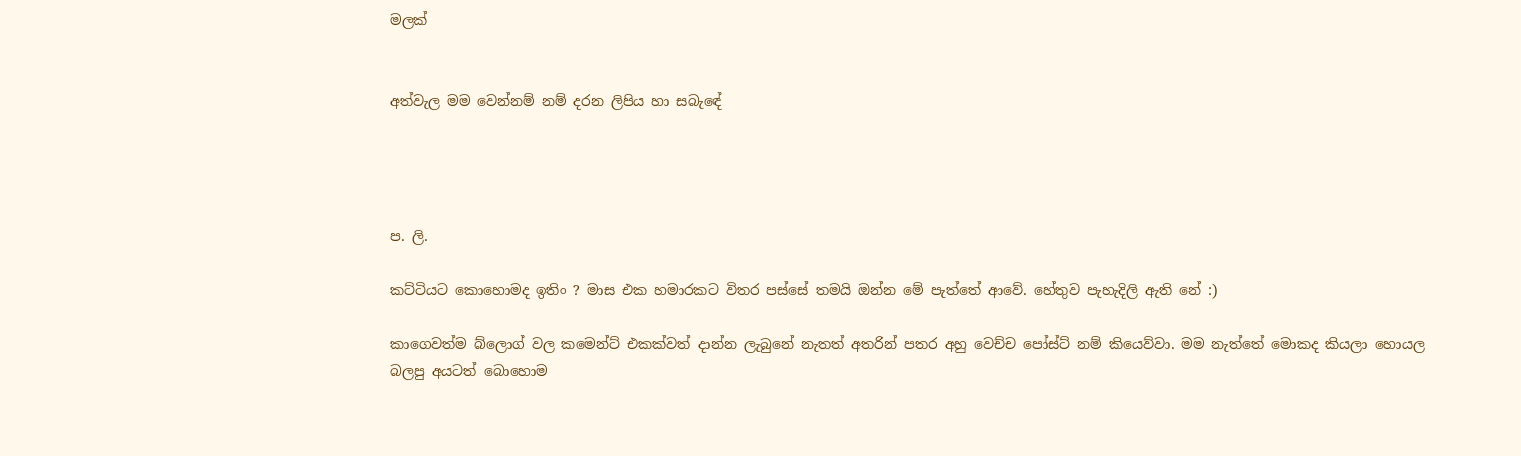මලක්


අත්වැල මම වෙන්නම් නම් දරන ලිපිය හා සබැඳේ




ප. ලි.

කට්ටියට කොහොමද ඉතිං ? මාස එක හමාරකට විතර පස්සේ තමයි ඔන්න මේ පැත්තේ ආවේ. හේතුව පැහැදිලි ඇති නේ :)

කාගෙවත්ම බ්ලොග් වල කමෙන්ට් එකක්වත් දාන්න ලැබුනේ නැතත් අතරින් පතර අහු වෙච්ච පෝස්ට් නම් කියෙව්වා. මම නැත්තේ මොකද කියලා හොයල බලපු අයටත් බොහොම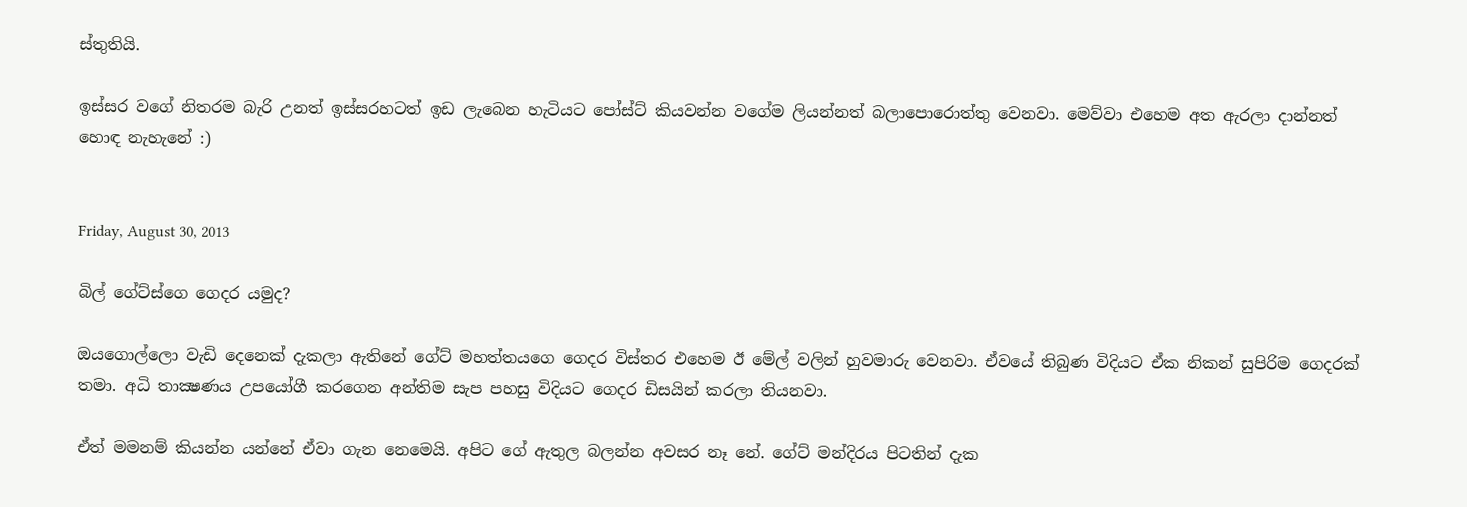ස්තුතියි.

ඉස්සර වගේ නිතරම බැරි උනත් ඉස්සරහටත් ඉඩ ලැබෙන හැටියට පෝස්ට් කියවන්න වගේම ලියන්නත් බලාපොරොත්තු වෙනවා. මෙව්වා එහෙම අත ඇරලා දාන්නත් හොඳ නැහැනේ :)


Friday, August 30, 2013

බිල් ගේට්ස්ගෙ ගෙදර යමුද?

ඔයගොල්ලො වැඩි දෙනෙක් දැකලා ඇතිනේ ගේට් මහත්තයගෙ ගෙදර විස්තර එහෙම ඊ මේල් වලින් හුවමාරු වෙනවා. ඒවයේ තිබුණ විදියට ඒක නිකන් සුපිරිම ගෙදරක් තමා. අධි තාක්‍ෂණය උපයෝගී කරගෙන අන්තිම සැප පහසු විදියට ගෙදර ඩිසයින් කරලා තියනවා.

ඒත් මමනම් කියන්න යන්නේ ඒවා ගැන නෙමෙයි. අපිට ගේ ඇතුල බලන්න අවසර නෑ නේ. ගේට් මන්දිරය පිටතින් දැක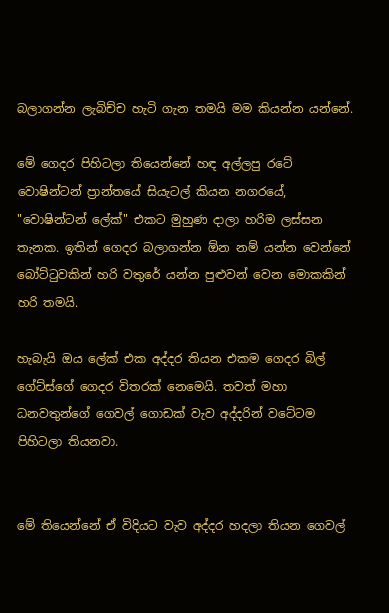බලාගන්න ලැබිච්ච හැටි ගැන තමයි මම කියන්න යන්නේ.

මේ ගෙදර පිහිටලා තියෙන්නේ හඳ අල්ලපු රටේ වොෂින්ටන් ප්‍රාන්තයේ සියැටල් කියන නගරයේ, "වොෂින්ටන් ලේක්" එකට මුහුණ දාලා හරිම ලස්සන තැනක. ඉතින් ගෙදර බලාගන්න ඕන නම් යන්න වෙන්නේ බෝට්ටුවකින් හරි වතුරේ යන්න පුළුවන් වෙන මොකකින් හරි තමයි.

හැබැයි ඔය ලේක් එක අද්දර තියන එකම ගෙදර බිල් ගේට්ස්ගේ ගෙදර විතරක් නෙමෙයි. තවත් මහා ධනවතුන්ගේ ගෙවල් ගොඩක් වැව අද්දරින් වටේටම පිහිටලා තියනවා.


මේ තියෙන්නේ ඒ විදියට වැව අද්දර හදලා තියන ගෙවල්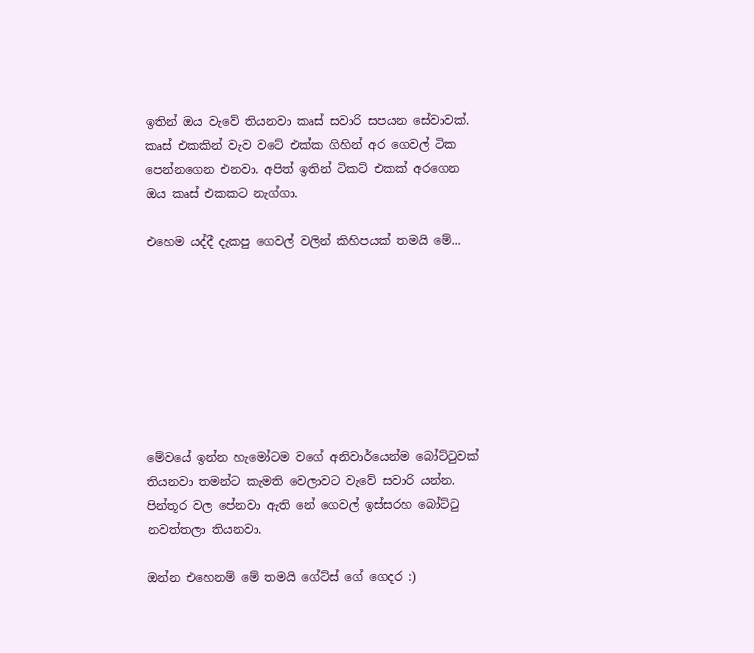ඉතින් ඔය වැවේ තියනවා කෘස්‌ සවාරි සපයන සේවාවක්. කෘස්‌ එකකින් වැව වටේ එක්ක ගිහින් අර ගෙවල් ටික පෙන්නගෙන එනවා. අපිත් ඉතින් ටිකට් එකක් අරගෙන ඔය කෘස්‌ එකකට නැග්ගා.

එහෙම යද්දී දැකපු ගෙවල් වලින් කිහිපයක් තමයි මේ...








මේවයේ ඉන්න හැමෝටම වගේ අනිවාර්යෙන්ම බෝට්ටුවක් තියනවා තමන්ට කැමති වෙලාවට වැවේ සවාරි යන්න. පින්තූර වල පේනවා ඇති නේ ගෙවල් ඉස්සරහ බෝට්ටු නවත්තලා තියනවා.

ඔන්න එහෙනම් මේ තමයි ගේට්ස් ගේ ගෙදර :)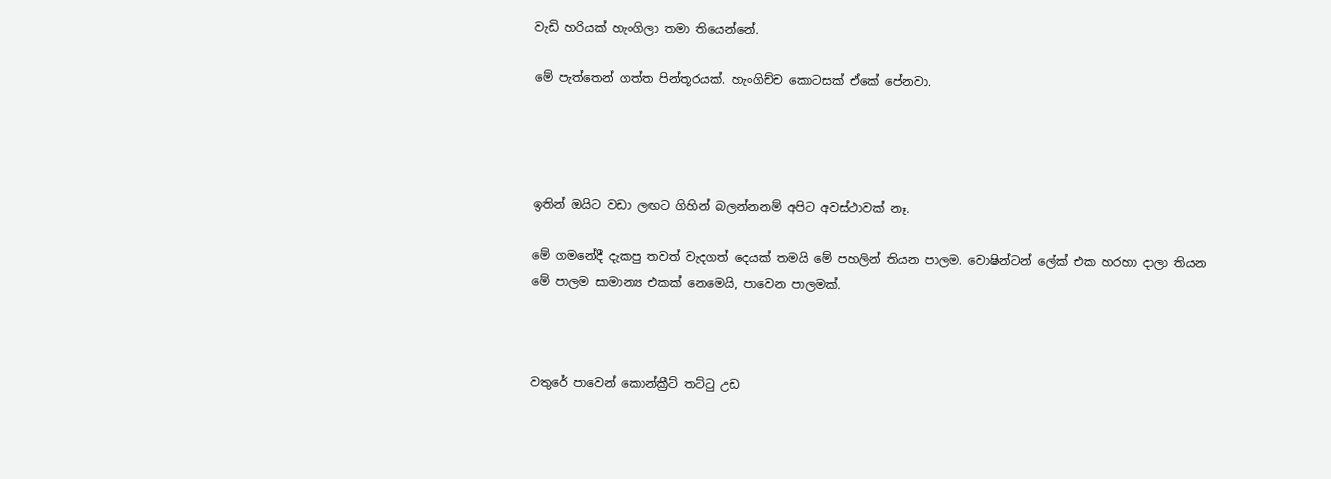වැඩි හරියක් හැංගිලා තමා තියෙන්නේ.

මේ පැත්තෙන් ගත්ත පින්තූරයක්. හැංගිච්ච කොටසක් ඒකේ පේනවා.




ඉතින් ඔයිට වඩා ලඟට ගිහින් බලන්නනම් අපිට අවස්ථාවක් නෑ.

මේ ගමනේදී දැකපු තවත් වැදගත් දෙයක් තමයි මේ පහලින් තියන පාලම. වොෂින්ටන් ලේක් එක හරහා දාලා තියන මේ පාලම සාමාන්‍ය එකක් නෙමෙයි, පාවෙන පාලමක්.



වතුරේ පාවෙන් කොන්ක්‍රීට් තට්ටු උඩ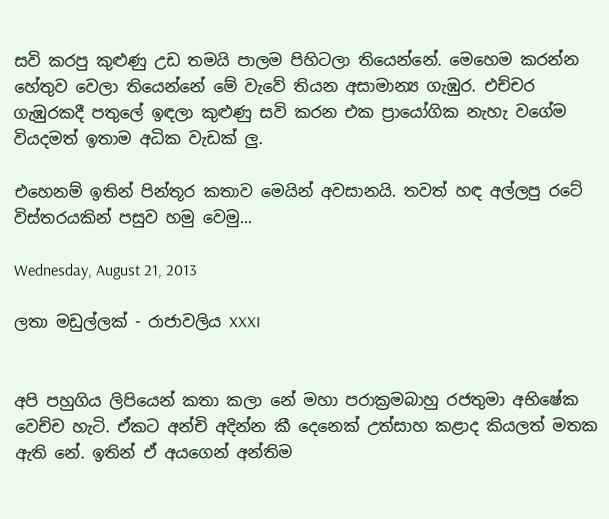සවි කරපු කුළුණු උඩ තමයි පාලම පිහිටලා තියෙන්නේ. මෙහෙම කරන්න හේතුව වෙලා තියෙන්නේ මේ වැවේ තියන අසාමාන්‍ය ගැඹුර. එච්චර ගැඹුරකදී පතුලේ ඉඳලා කුළුණු සවි කරන එක ප්‍රායෝගික නැහැ වගේම වියදමත් ඉතාම අධික වැඩක් ලු.

එහෙනම් ඉතින් පින්තූර කතාව මෙයින් අවසානයි. තවත් හඳ අල්ලපු රටේ විස්තරයකින් පසුව හමු වෙමු...

Wednesday, August 21, 2013

ලතා මඩුල්ලක් - රාජාවලිය XXXI


අපි පහුගිය ලිපියෙන් කතා කලා නේ මහා පරාක්‍රමබාහු රජතුමා අභිෂේක වෙච්ච හැටි. ඒකට අන්චි අදින්න කී දෙනෙක් උත්සාහ කළාද කියලත් මතක ඇති නේ. ඉතින් ඒ අයගෙන් අන්තිම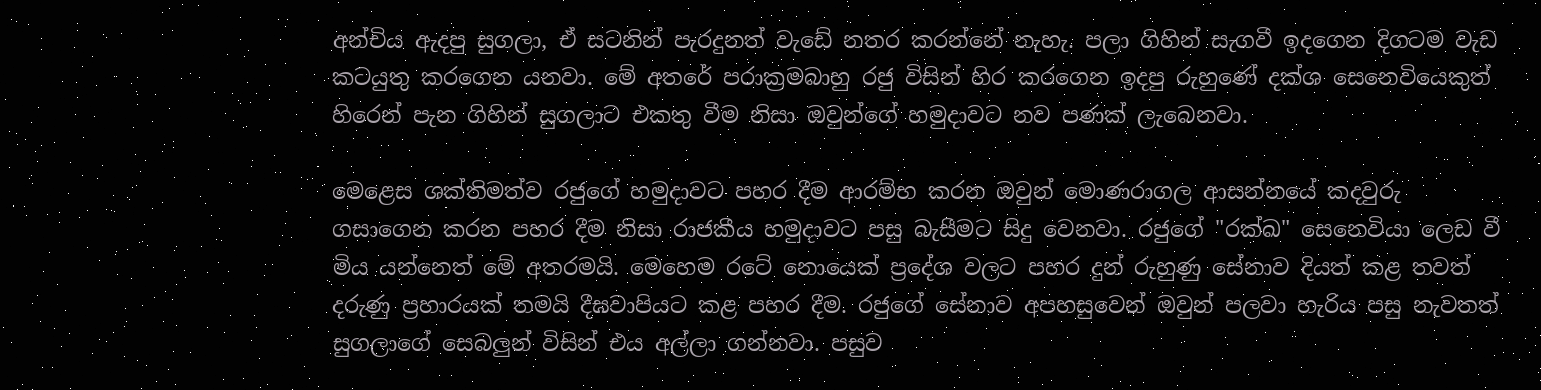අන්චිය ඇදපු සුගලා, ඒ සටනින් පැරදුනත් වැඩේ නතර කරන්නේ නැහැ. පලා ගිහින් සැගවී ඉදගෙන දිගටම වැඩ කටයුතු කරගෙන යනවා. මේ අතරේ පරාක්‍රමබාහු රජු විසින් හිර කරගෙන ඉදපු රුහුණේ දක්ශ සෙනෙවියෙකුත් හිරෙන් පැන ගිහින් සුගලාට එකතු වීම නිසා ඔවුන්ගේ හමුදාවට නව පණක් ලැබෙනවා.

මෙළෙස ශක්තිමත්ව රජුගේ හමුදාවට පහර දීම ආරම්භ කරන ඔවුන් මොණරාගල ආසන්නයේ කදවුරු ගසාගෙන කරන පහර දීම නිසා රාජකීය හමුදාවට පසු බැසීමට සිදු වෙනවා. රජුගේ "රක්ඛ" සෙනෙවියා ලෙඩ වී මිය යන්නෙත් මේ අතරමයි. මෙහෙම රටේ නොයෙක් ප්‍රදේශ වලට පහර දුන් රුහුණු සේනාව දියත් කළ තවත් දරුණු ප්‍රහාරයක් තමයි දීඝවාපියට කළ පහර දීම. රජුගේ සේනාව අපහසුවෙන් ඔවුන් පලවා හැරිය පසු නැවතත් සුගලාගේ සෙබලුන් විසින් එය අල්ලා ගන්නවා. පසුව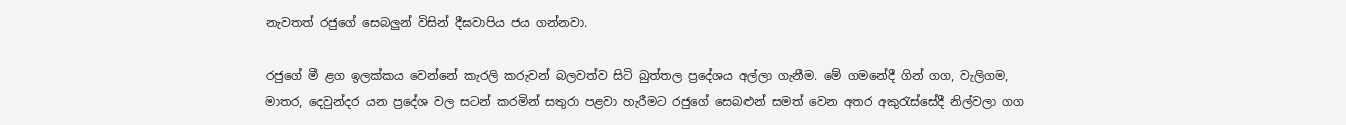නැවතත් රජුගේ සෙබලුන් විසින් දීඝවාපිය ජය ගන්නවා.

රජුගේ මී ළග ඉලක්කය වෙන්නේ කැරලි කරුවන් බලවත්ව සිටි බුත්තල ප්‍රදේශය අල්ලා ගැනීම. මේ ගමනේදී ගින් ගග, වැලිගම, මාතර, දෙවුන්දර යන ප්‍රදේශ වල සටන් කරමින් සතුරා පළවා හැරීමට රජුගේ සෙබළුන් සමත් වෙන අතර අකුරැස්සේදී නිල්වලා ගග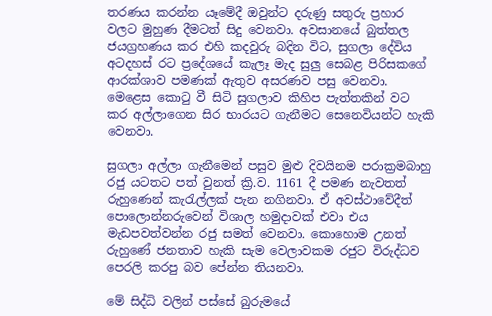තරණය කරන්න යෑමේදී ඔවුන්ට දරුණු සතුරු ප්‍රහාර වලට මුහුණ දීමටත් සිදු වෙනවා. අවසානයේ බුත්තල ජයග්‍රහණය කර එහි කදවුරු බදින විට, සුගලා දේවිය අටදහස් රට ප්‍රදේශයේ කැලෑ මැද සුලු සෙබළ පිරිසකගේ ආරක්ශාව පමණක් ඇතුව අසරණව පසු වෙනවා. මෙළෙස කොටු වී සිටි සුගලාව කිහිප පැත්තකින් වට කර අල්ලාගෙන සිර භාරයට ගැනීමට සෙනෙවියන්ට හැකි වෙනවා.

සුගලා අල්ලා ගැනීමෙන් පසුව මුළු දිවයිනම පරාක්‍රමබාහු රජු යටතට පත් වුනත් ක්‍රි.ව. 1161 දී පමණ නැවතත් රුහුණෙන් කැරැල්ලක් පැන නගිනවා. ඒ අවස්ථාවේදීත් පොලොන්නරුවෙන් විශාල හමුදාවක් එවා එය මැඩපවත්වන්න රජු සමත් වෙනවා. කොහොම උනත් රුහුණේ ජනතාව හැකි සැම වෙලාවකම රජුට විරුද්ධව පෙරලි කරපු බව පේන්න තියනවා.

මේ සිද්ධි වලින් පස්සේ බුරුමයේ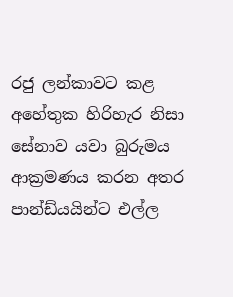රජු ලන්කාවට කළ අහේතුක හිරිහැර නිසා සේනාව යවා බුරුමය ආක්‍රමණය කරන අතර පාන්ඩ්යයින්ට එල්ල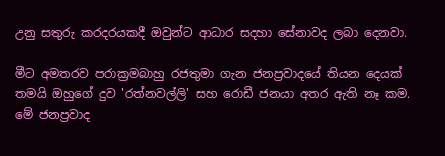උනු සතුරු කරදරයකදී ඔවුන්ට ආධාර සදහා සේනාවද ලබා දෙනවා.

මීට අමතරව පරාක්‍රමබාහු රජතුමා ගැන ජනප්‍රවාදයේ තියන දෙයක් තමයි ඔහුගේ දුව 'රත්නවල්ලි' සහ රොඩී ජනයා අතර ඇති නෑ කම. මේ ජනප්‍රවාද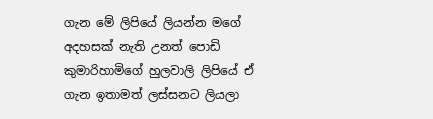ගැන මේ ලිපියේ ලියන්න මගේ අදහසක් නැති උනත් පොඩි කුමාරිහාමිගේ හුලවාලි ලිපියේ ඒ ගැන ඉතාමත් ලස්සනට ලියලා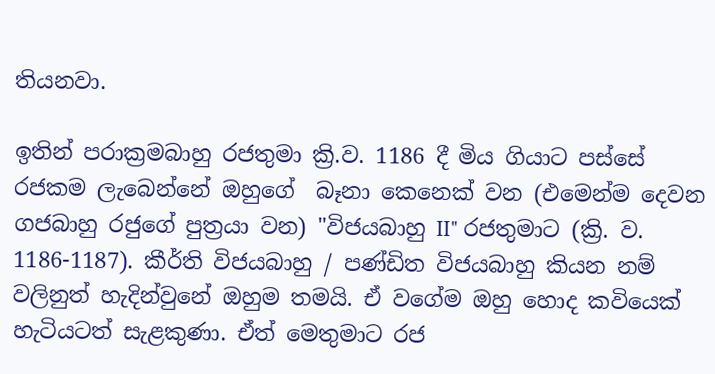තියනවා.

ඉතින් පරාක්‍රමබාහු රජතුමා ක්‍රි.ව. 1186 දී මිය ගියාට පස්සේ රජකම ලැබෙන්නේ ඔහුගේ  බෑනා කෙනෙක් වන (එමෙන්ම දෙවන ගජබාහු රජුගේ පුත්‍රයා වන) "විජයබාහු II" රජතුමාට (ක්‍රි. ව. 1186-1187). කීර්ති විජයබාහු / පණ්ඩිත විජයබාහු කියන නම් වලිනුත් හැදින්වුනේ ඔහුම තමයි. ඒ වගේම ඔහු හොද කවියෙක් හැටියටත් සැළකුණා. ඒත් මෙතුමාට රජ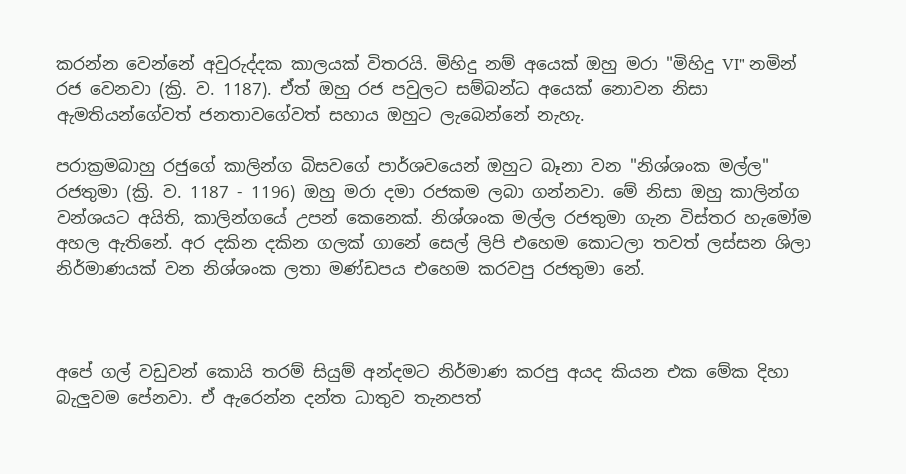කරන්න වෙන්නේ අවුරුද්දක කාලයක් විතරයි. මිහිදු නම් අයෙක් ඔහු මරා "මිහිදු VI" නමින් රජ වෙනවා (ක්‍රි. ව. 1187). ඒත් ඔහු රජ පවුලට සම්බන්ධ අයෙක් නොවන නිසා ඇමතියන්ගේවත් ජනතාවගේවත් සහාය ඔහුට ලැබෙන්නේ නැහැ.

පරාක්‍රමබාහු රජුගේ කාලින්ග බිසවගේ පාර්ශවයෙන් ඔහුට බෑනා වන "නිශ්ශංක මල්ල" රජතුමා (ක්‍රි. ව. 1187 - 1196) ඔහු මරා දමා රජකම ලබා ගන්නවා. මේ නිසා ඔහු කාලින්ග වන්ශයට අයිති, කාලින්ගයේ උපන් කෙනෙක්. නිශ්ශංක මල්ල රජතුමා ගැන විස්තර හැමෝම අහල ඇතිනේ. අර දකින දකින ගලක් ගානේ සෙල් ලිපි එහෙම කොටලා තවත් ලස්සන ශිලා නිර්මාණයක් වන නිශ්ශංක ලතා මණ්ඩපය එහෙම කරවපු රජතුමා නේ.



අපේ ගල් වඩුවන් කොයි තරම් සියුම් අන්දමට නිර්මාණ කරපු අයද කියන එක මේක දිහා බැලුවම පේනවා. ඒ ඇරෙන්න දන්ත ධාතුව තැනපත්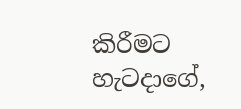කිරීමට හැටදාගේ,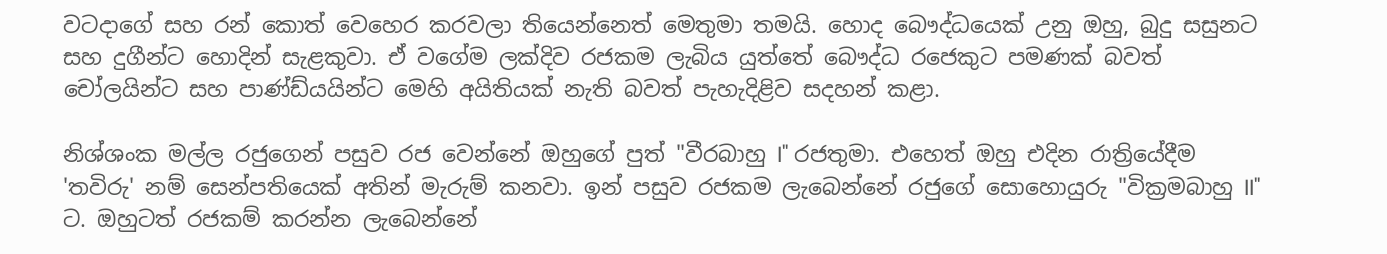වටදාගේ සහ රන් කොත් වෙහෙර කරවලා තියෙන්නෙත් මෙතුමා තමයි. හොද බෞද්ධයෙක් උනු ඔහු, බුදු සසුනට සහ දුගීන්ට හොදින් සැළකුවා. ඒ වගේම ලක්දිව රජකම ලැබිය යුත්තේ බෞද්ධ රජෙකුට පමණක් බවත් චෝලයින්ට සහ පාණ්ඩ්යයින්ට මෙහි අයිතියක් නැති බවත් පැහැදිළිව සදහන් කළා.

නිශ්ශංක මල්ල රජුගෙන් පසුව රජ වෙන්නේ ඔහුගේ පුත් "වීරබාහු I" රජතුමා. එහෙත් ඔහු එදින රාත්‍රියේදීම 'තවිරු' නම් සෙන්පතියෙක් අතින් මැරුම් කනවා. ඉන් පසුව රජකම ලැබෙන්නේ රජුගේ සොහොයුරු "වික්‍රමබාහු II" ට. ඔහුටත් රජකම් කරන්න ලැබෙන්නේ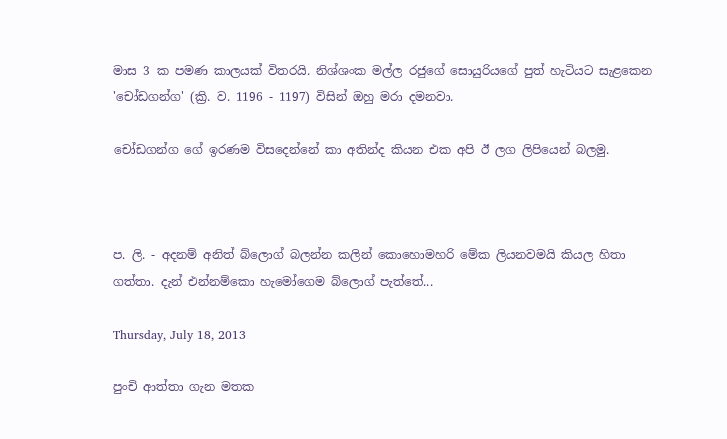මාස 3 ක පමණ කාලයක් විතරයි. නිශ්ශංක මල්ල රජුගේ සොයුරියගේ පුත් හැටියට සැළකෙන 'චෝඩගන්ග' (ක්‍රි. ව. 1196 - 1197) විසින් ඔහු මරා දමනවා.

චෝඩගන්ග ගේ ඉරණම විසදෙන්නේ කා අතින්ද කියන එක අපි ඊ ලග ලිපියෙන් බලමු.



ප. ලි. - අදනම් අනිත් බ්ලොග් බලන්න කලින් කොහොමහරි මේක ලියනවමයි කියල හිතා ගත්තා. දැන් එන්නම්කො හැමෝගෙම බ්ලොග් පැත්තේ...

Thursday, July 18, 2013

පුංචි ආත්තා ගැන මතක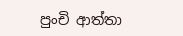පුංචි ආත්තා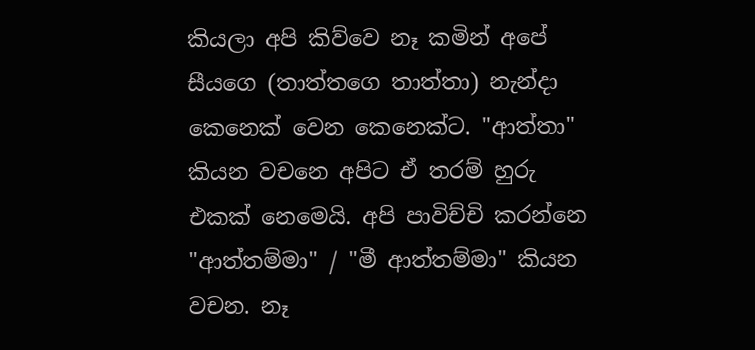කියලා අපි කිව්වෙ නෑ කමින් අපේ සීයගෙ (තාත්තගෙ තාත්තා) නැන්දා කෙනෙක් වෙන කෙනෙක්ට. "ආත්තා" කියන වචනෙ අපිට ඒ තරම් හුරු එකක් නෙමෙයි. අපි පාවිච්චි කරන්නෙ "ආත්තම්මා" / "මී ආත්තම්මා" කියන වචන. නෑ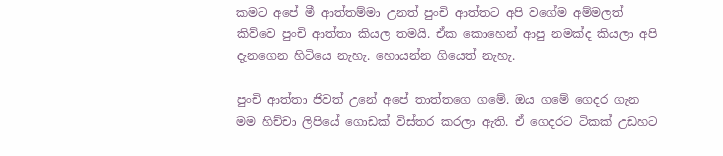කමට අපේ මී ආත්තම්මා උනත් පුංචි ආත්තට අපි වගේම අම්මලත් කිව්වෙ පුංචි ආත්තා කියල තමයි. ඒක කොහෙන් ආපු නමක්ද කියලා අපි දැනගෙන හිටියෙ නැහැ. හොයන්න ගියෙත් නැහැ.

පුංචි ආත්තා ජිවත් උනේ අපේ තාත්තගෙ ගමේ. ඔය ගමේ ගෙදර ගැන මම හිච්චා ලිපියේ ගොඩක් විස්තර කරලා ඇති. ඒ ගෙදරට ටිකක් උඩහට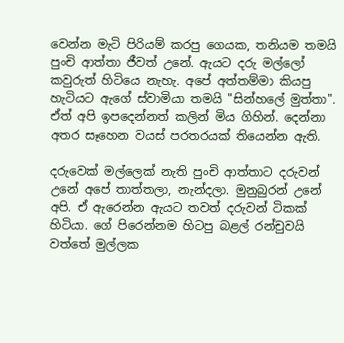වෙන්න මැටි පිරියම් කරපු ගෙයක, තනියම තමයි පුංචි ආත්තා ජීවත් උනේ. ඇයට දරු මල්ලෝ කවුරුත් හිටියෙ නැහැ. අපේ අත්තම්මා කියපු හැටියට ඇගේ ස්වාමියා තමයි "සින්හලේ මුත්තා". ඒත් අපි ඉපදෙන්නත් කලින් මිය ගිහින්. දෙන්නා අතර සෑහෙන වයස් පරතරයක් තියෙන්න ඇති.

දරුවෙක් මල්ලෙක් නැති පුංචි ආත්තාට දරුවන් උනේ අපේ තාත්තලා, නැන්දලා. මුනුබුරන් උනේ අපි. ඒ ඇරෙන්න ඇයට තවත් දරුවන් ටිකක් හිටියා. ගේ පිරෙන්නම හිටපු බළල් රන්චුවයි වත්තේ මුල්ලක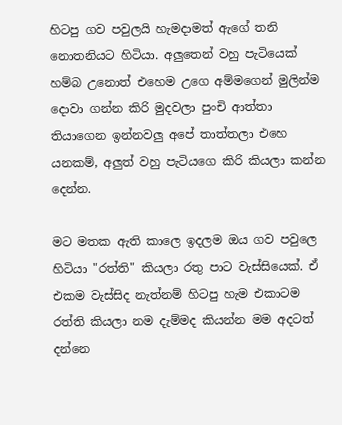හිටපු ගව පවුලයි හැමදාමත් ඇගේ තනි නොතනියට හිටියා. අලුතෙන් වහු පැටියෙක් හම්බ උනොත් එහෙම උගෙ අම්මගෙන් මුලින්ම දොවා ගන්න කිරි මුදවලා පුංචි ආත්තා තියාගෙන ඉන්නවලු අපේ තාත්තලා එහෙ යනකම්, අලුත් වහු පැටියගෙ කිරි කියලා කන්න දෙන්න.

මට මතක ඇති කාලෙ ඉදලම ඔය ගව පවුලෙ හිටියා "රත්ති" කියලා රතු පාට වැස්සියෙක්. ඒ එකම වැස්සිද නැත්නම් හිටපු හැම එකාටම රත්ති කියලා නම දැම්මද කියන්න මම අදටත් දන්නෙ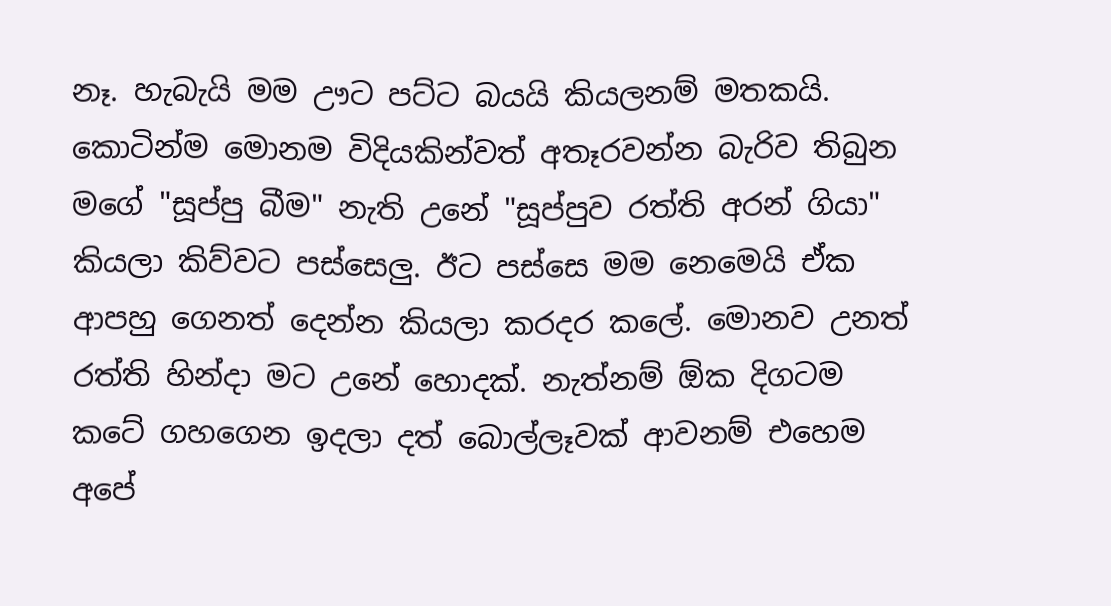නෑ. හැබැයි මම ඌට පට්ට බයයි කියලනම් මතකයි. කොටින්ම මොනම විදියකින්වත් අතෑරවන්න බැරිව තිබුන මගේ "සූප්පු බීම" නැති උනේ "සූප්පුව රත්ති අරන් ගියා" කියලා කිව්වට පස්සෙලු. ඊට පස්සෙ මම නෙමෙයි ඒක ආපහු ගෙනත් දෙන්න කියලා කරදර කලේ. මොනව උනත් රත්ති හින්දා මට උනේ හොදක්. නැත්නම් ඕක දිගටම කටේ ගහගෙන ඉදලා දත් බොල්ලෑවක් ආවනම් එහෙම අපේ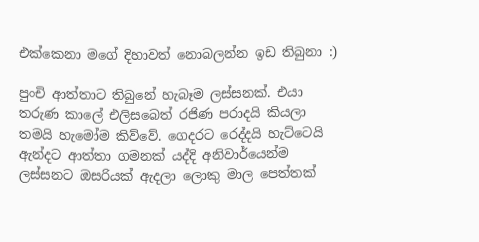එක්කෙනා මගේ දිහාවත් නොබලන්න ඉඩ තිබුනා :)

පුංචි ආත්තාට තිබුනේ හැබෑම ලස්සනක්. එයා තරුණ කාලේ එලිසබෙත් රජිණ පරාදයි කියලා තමයි හැමෝම කිව්වේ. ගෙදරට රෙද්දයි හැට්ටෙයි ඇන්දට ආත්තා ගමනක් යද්දි අනිවාර්යෙන්ම ලස්සනට ඔසරියක් ඇදලා ලොකු මාල පෙත්තක්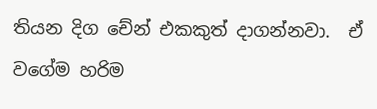තියන දිග චේන් එකකුත් දාගන්නවා.  ඒ වගේම හරිම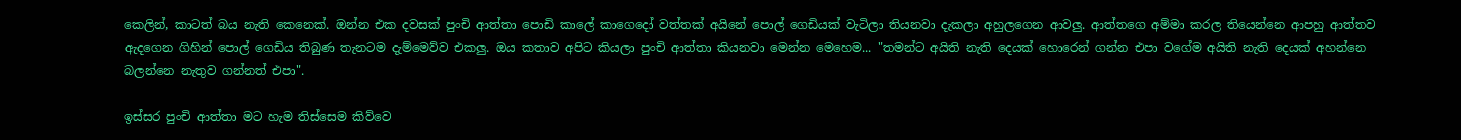කෙලින්, කාටත් බය නැති කෙනෙක්. ඔන්න එක දවසක් පුංචි ආත්තා පොඩි කාලේ කාගෙදෝ වත්තක් අයිනේ පොල් ගෙඩියක් වැටිලා තියනවා දැකලා අහුලගෙන ආවලු. ආත්තගෙ අම්මා කරල තියෙන්නෙ ආපහු ආත්තව ඇදගෙන ගිහින් පොල් ගෙඩිය තිබුණ තැනටම දැම්මෙව්ව එකලු. ඔය කතාව අපිට කියලා පුංචි ආත්තා කියනවා මෙන්න මෙහෙම... "තමන්ට අයිති නැති දෙයක් හොරෙන් ගන්න එපා වගේම අයිති නැති දෙයක් අහන්නෙ බලන්නෙ නැතුව ගන්නත් එපා".

ඉස්සර පුංචි ආත්තා මට හැම තිස්සෙම කිව්වෙ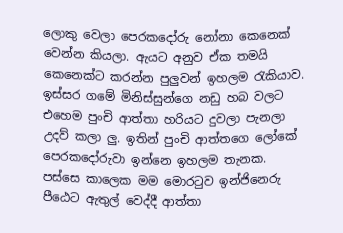ලොකු වෙලා පෙරකදෝරු නෝනා කෙනෙක් වෙන්න කියලා. ඇයට අනුව ඒක තමයි කෙනෙක්ට කරන්න පුලුවන් ඉහලම රැකියාව. ඉස්සර ගමේ මිනිස්සුන්ගෙ නඩු හබ වලට එහෙම පුංචි ආත්තා හරියට දුවලා පැනලා උදව් කලා ලු. ඉතින් පුංචි ආත්තගෙ ලෝකේ පෙරකදෝරුවා ඉන්නෙ ඉහලම තැනක. පස්සෙ කාලෙක මම මොරටුව ඉන්ජිනෙරු පීඨෙට ඇතුල් වෙද්දී ආත්තා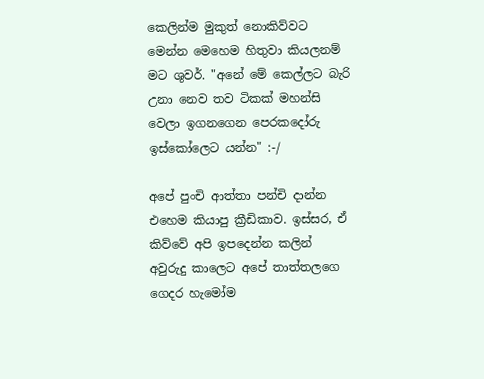කෙලින්ම මුකුත් නොකිව්වට මෙන්න මෙහෙම හිතුවා කියලනම් මට ශුවර්. "අනේ මේ කෙල්ලට බැරි උනා නෙව තව ටිකක් මහන්සි වෙලා ඉගනගෙන පෙරකදෝරු ඉස්කෝලෙට යන්න" :-/

අපේ පුංචි ආත්තා පන්චි දාන්න එහෙම කියාපු ක්‍රීඩිකාව. ඉස්සර, ඒ කිව්වේ අපි ඉපදෙන්න කලින් අවුරුදු කාලෙට අපේ තාත්තලගෙ ගෙදර හැමෝම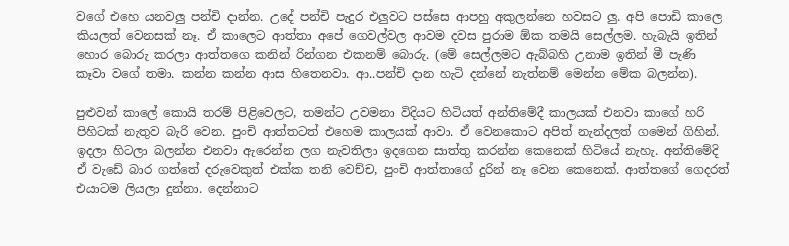වගේ එහෙ යනවලු පන්චි දාන්න. උදේ පන්චි පැදුර එලුවට පස්සෙ ආපහු අකුලන්නෙ හවසට ලු. අපි පොඩි කාලෙ කියලත් වෙනසක් නෑ. ඒ කාලෙට ආත්තා අපේ ගෙවල්වල ආවම දවස පුරාම ඕක තමයි සෙල්ලම. හැබැයි ඉතින් හොර බොරු කරලා ආත්තගෙ කනින් රින්ගන එකනම් බොරු. (මේ සෙල්ලමට ඇබ්බහි උනාම ඉතින් මී පැණි කෑවා වගේ තමා. කන්න කන්න ආස හිතෙනවා. ආ..පන්චි දාන හැටි දන්නේ නැත්නම් මෙන්න මේක බලන්න).

පුළුවන් කාලේ කොයි තරම් පිළිවෙලට, තමන්ට උවමනා විදියට හිටියත් අන්තිමේදී කාලයක් එනවා කාගේ හරි පිහිටක් නැතුව බැරි වෙන. පුංචි ආත්තටත් එහෙම කාලයක් ආවා. ඒ වෙනකොට අපිත් නැන්දලත් ගමෙන් ගිහින්. ඉදලා හිටලා බලන්න එනවා ඇරෙන්න ලග නැවතිලා ඉදගෙන සාත්තු කරන්න කෙනෙක් හිටියේ නැහැ. අන්තිමේදි ඒ වැඩේ බාර ගත්තේ දරුවෙකුත් එක්ක තනි වෙච්ච, පුංචි ආත්තාගේ දුරින් නෑ වෙන කෙනෙක්. ආත්තගේ ගෙදරත් එයාටම ලියලා දුන්නා. දෙන්නාට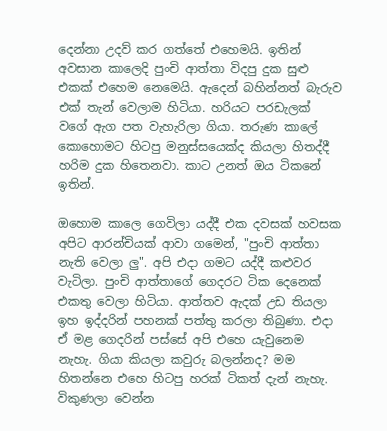දෙන්නා උදව් කර ගත්තේ එහෙමයි. ඉතින් අවසාන කාලෙදි පුංචි ආත්තා විදපු දුක සුළු එකක් එහෙම නෙමෙයි. ඇදෙන් බහින්නත් බැරුව එක් තැන් වෙලාම හිටියා. හරියට පරඩැලක් වගේ ඇග පත වැහැරිලා ගියා. තරුණ කාලේ කොහොමට හිටපු මනුස්සයෙක්ද කියලා හිතද්දී හරිම දුක හිතෙනවා. කාට උනත් ඔය ටිකනේ ඉතින්.

ඔහොම කාලෙ ගෙවිලා යද්දී එක දවසක් හවසක අපිට ආරන්චියක් ආවා ගමෙන්, "පුංචි ආත්තා නැති වෙලා ලු". අපි එදා ගමට යද්දී කළුවර වැටිලා. පුංචි ආත්තාගේ ගෙදරට ටික දෙනෙක් එකතු වෙලා හිටියා. ආත්තව ඇදක් උඩ තියලා ඉහ ඉද්දරින් පහනක් පත්තු කරලා තිබුණා. එදා ඒ මළ ගෙදරින් පස්සේ අපි එහෙ යැවුනෙම නැහැ. ගියා කියලා කවුරු බලන්නද? මම හිතන්නෙ එහෙ හිටපු හරක් ටිකත් දැන් නැහැ. විකුණලා වෙන්න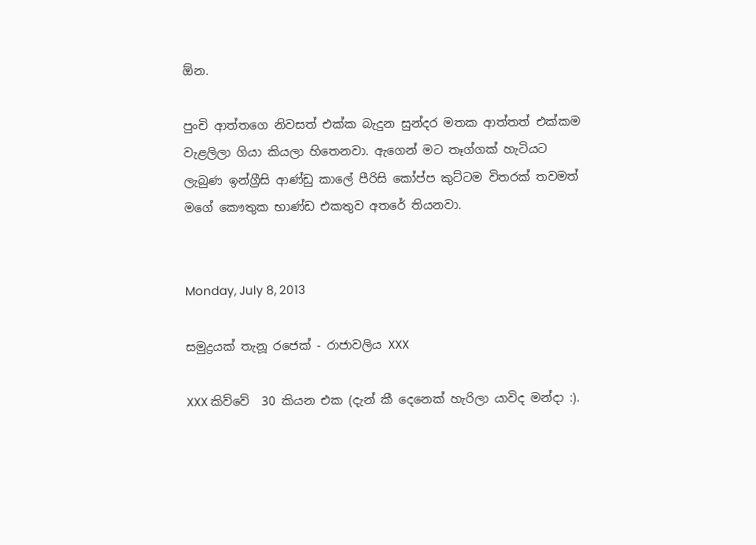ඕන.

පුංචි ආත්තගෙ නිවසත් එක්ක බැදුන සුන්දර මතක ආත්තත් එක්කම වැළලිලා ගියා කියලා හිතෙනවා. ඇගෙන් මට තෑග්ගක් හැටියට ලැබුණ ඉන්ග්‍රීසි ආණ්ඩු කාලේ පීරිසි කෝප්ප කුට්ටම විතරක් තවමත් මගේ කෞතුක භාණ්ඩ එකතුව අතරේ තියනවා.


Monday, July 8, 2013

සමුද්‍රයක් තැනූ රජෙක් - රාජාවලිය XXX

XXX කිව්වේ  30 කියන එක (දැන් කී දෙනෙක් හැරිලා යාවිද මන්දා :).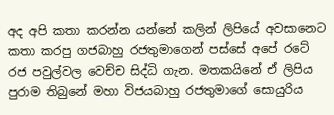අද අපි කතා කරන්න යන්නේ කලින් ලිපියේ අවසානෙට කතා කරපු ගජබාහු රජතුමාගෙන් පස්සේ අපේ රටේ රජ පවුල්වල වෙච්ච සිද්ධි ගැන. මතකයිනේ ඒ ලිපිය පුරාම තිබුනේ මහා විජයබාහු රජතුමාගේ සොයුරිය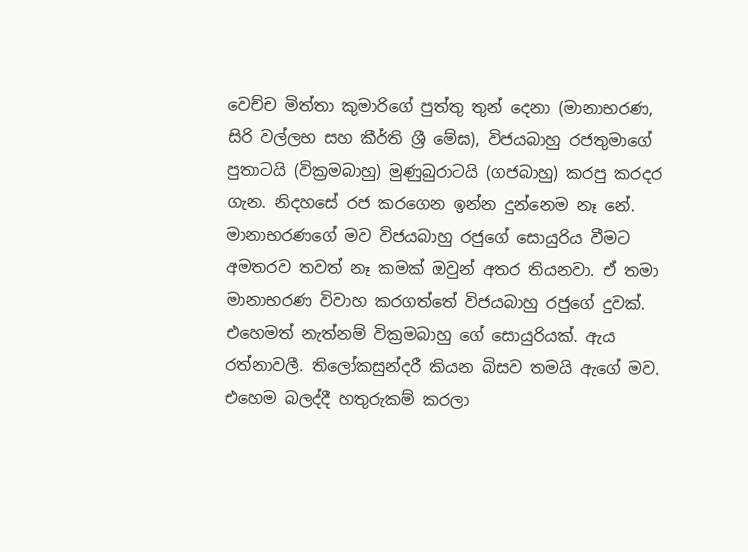වෙච්ච මිත්තා කුමාරිගේ පුත්තු තුන් දෙනා (මානාභරණ, සිරි වල්ලභ සහ කීර්ති ශ්‍රී මේඝ), විජයබාහු රජතුමාගේ පුතාටයි (වික්‍රමබාහු) මුණුබුරාටයි (ගජබාහු) කරපු කරදර ගැන. නිදහසේ රජ කරගෙන ඉන්න දුන්නෙම නෑ නේ. මානාභරණගේ මව විජයබාහු රජුගේ සොයුරිය වීමට අමතරව තවත් නෑ කමක් ඔවුන් අතර තියනවා. ඒ තමා මානාභරණ විවාහ කරගත්තේ විජයබාහු රජුගේ දුවක්. එහෙමත් නැත්නම් වික්‍රමබාහු ගේ සොයුරියක්. ඇය රත්නාවලී. තිලෝකසුන්දරී කියන බිසව තමයි ඇගේ මව. එහෙම බලද්දී හතුරුකම් කරලා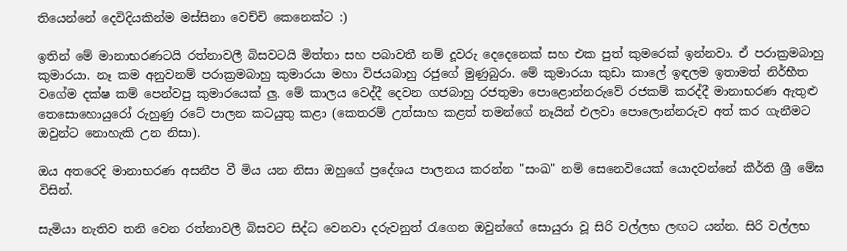තියෙන්නේ දෙවිදියකින්ම මස්සිනා වෙච්චි කෙනෙක්ට :)

ඉතින් මේ මානාභරණටයි රත්නාවලී බිසවටයි මිත්තා සහ පබාවතී නම් දූවරු දෙදෙනෙක් සහ එක පුත් කුමරෙක් ඉන්නවා. ඒ පරාක්‍රමබාහු කුමාරයා. නෑ කම අනුවනම් පරාක්‍රමබාහු කුමාරයා මහා විජයබාහු රජුගේ මුණුබුරා. මේ කුමාරයා කුඩා කාලේ ඉඳලම ඉතාමත් නිර්භීත වගේම දක්ෂ කම් පෙන්වපු කුමාරයෙක් ලු. මේ කාලය වෙද්දී දෙවන ගජබාහු රජතුමා පොළොන්නරුවේ රජකම් කරද්දී මානාභරණ ඇතුළු තෙසොහොයුරෝ රුහුණු රටේ පාලන කටයුතු කළා (කෙතරම් උත්සාහ කළත් තමන්ගේ නෑයින් එලවා පොලොන්නරුව අත් කර ගැනීමට ඔවුන්ට නොහැකි උන නිසා).

ඔය අතරෙදි මානාභරණ අසනීප වී මිය යන නිසා ඔහුගේ ප්‍රදේශය පාලනය කරන්න "සංඛ" නම් සෙනෙවියෙක් යොදවන්නේ කීර්ති ශ්‍රී මේඝ විසින්.

සැමියා නැතිව තනි වෙන රත්නාවලී බිසවට සිද්ධ වෙනවා දරුවනුත් රැගෙන ඔවුන්ගේ සොයුරා වූ සිරි වල්ලභ ලඟට යන්න. සිරි වල්ලභ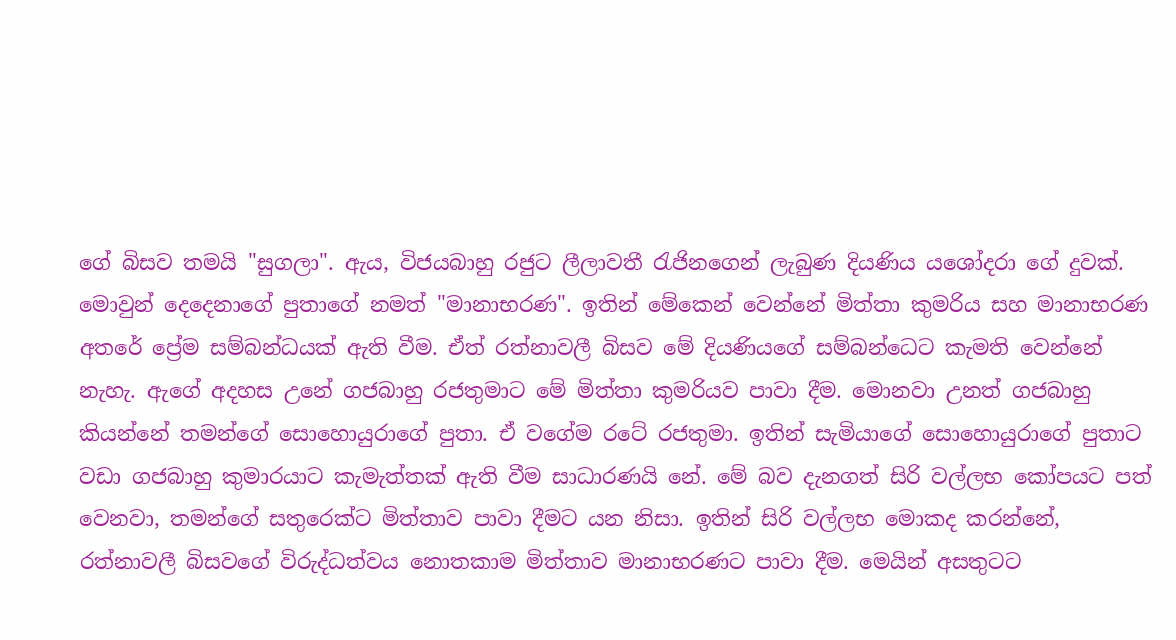ගේ බිසව තමයි "සුගලා". ඇය, විජයබාහු රජුට ලීලාවතී රැජිනගෙන් ලැබුණ දියණිය යශෝදරා ගේ දුවක්. මොවුන් දෙදෙනාගේ පුතාගේ නමත් "මානාභරණ". ඉතින් මේකෙන් වෙන්නේ මිත්තා කුමරිය සහ මානාභරණ අතරේ ප්‍රේම සම්බන්ධයක් ඇති වීම. ඒත් රත්නාවලී බිසව මේ දියණියගේ සම්බන්ධෙට කැමති වෙන්නේ නැහැ. ඇගේ අදහස උනේ ගජබාහු රජතුමාට මේ මිත්තා කුමරියව පාවා දීම. මොනවා උනත් ගජබාහු කියන්නේ තමන්ගේ සොහොයුරාගේ පුතා. ඒ වගේම රටේ රජතුමා. ඉතින් සැමියාගේ සොහොයුරාගේ පුතාට වඩා ගජබාහු කුමාරයාට කැමැත්තක් ඇති වීම සාධාරණයි නේ. මේ බව දැනගත් සිරි වල්ලභ කෝපයට පත් වෙනවා, තමන්ගේ සතුරෙක්ට මිත්තාව පාවා දීමට යන නිසා. ඉතින් සිරි වල්ලභ මොකද කරන්නේ, රත්නාවලී බිසවගේ විරුද්ධත්වය නොතකාම මිත්තාව මානාභරණට පාවා දීම. මෙයින් අසතුටට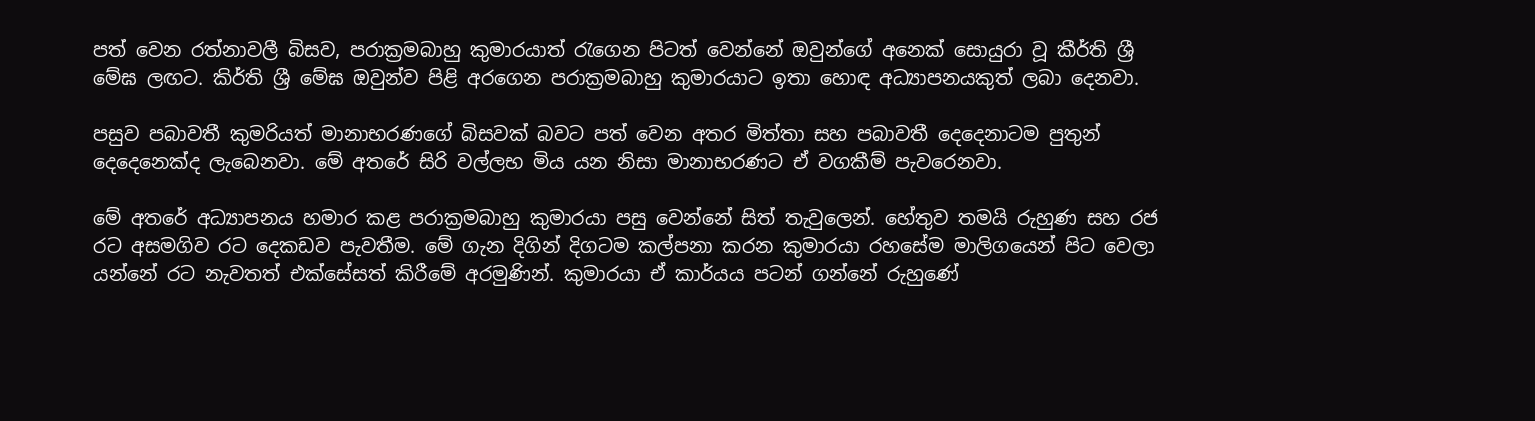පත් වෙන රත්නාවලී බිසව, පරාක්‍රමබාහු කුමාරයාත් රැගෙන පිටත් වෙන්නේ ඔවුන්ගේ අනෙක් සොයුරා වූ කීර්ති ශ්‍රී මේඝ ලඟට. කිර්ති ශ්‍රී මේඝ ඔවුන්ව පිළි අරගෙන පරාක්‍රමබාහු කුමාරයාට ඉතා හොඳ අධ්‍යාපනයකුත් ලබා දෙනවා.

පසුව පබාවතී කුමරියත් මානාභරණගේ බිසවක් බවට පත් වෙන අතර මිත්තා සහ පබාවතී දෙදෙනාටම පුතුන් දෙදෙනෙක්ද ලැබෙනවා. මේ අතරේ සිරි වල්ලභ මිය යන නිසා මානාභරණට ඒ වගකීම් පැවරෙනවා.

මේ අතරේ අධ්‍යාපනය හමාර කළ පරාක්‍රමබාහු කුමාරයා පසු වෙන්නේ සිත් තැවුලෙන්. හේතුව තමයි රුහුණ සහ රජ රට අසමගිව රට දෙකඩව පැවතීම. මේ ගැන දිගින් දිගටම කල්පනා කරන කුමාරයා රහසේම මාලිගයෙන් පිට වෙලා යන්නේ රට නැවතත් එක්සේසත් කිරීමේ අරමුණින්. කුමාරයා ඒ කාර්යය පටන් ගන්නේ රුහුණේ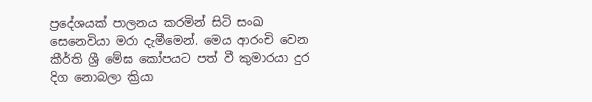ප්‍රදේශයක් පාලනය කරමින් සිටි සංඛ සෙනෙවියා මරා දැමීමෙන්. මෙය ආරංචි වෙන කීර්ති ශ්‍රී මේඝ කෝපයට පත් වී කුමාරයා දුර දිග නොබලා ක්‍රියා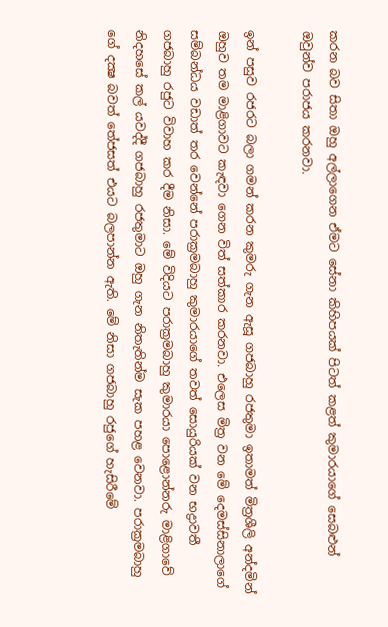කරන බව සිතා ඔහු අල්ලාගෙන ඒමට සේනා කිහිපයක් පිටත් කළත් කුමාරයාගේ සෙබළුන් ඔවුන්ව පරාජය කරනවා.

ඉන් පසුව රජරට බලා ගමන් කරන කුමරු ගැන ඇසූ ගජබාහු රජතුමා ඉතාමත් මිත්‍රශීලි අන්දමින් ඔහුව තම මාළිගාවට කැඳවා ගෙන විත් සත්කාර කරනවා. එලෙස මිත්‍ර වන මේ දෙමස්සිනාලාගේ සම්බන්ධය වඩාත් තර වෙන්නේ පරාක්‍රමබාහු කුමාරයාගේ තවත් සොයුරියක් වන භද්‍රාවතී ගජබාහු රජුට විවාහ කර දීම නිසා. මේ විදියට පරාක්‍රමබාහු කුමාරයා පොළොන්නරු මාළිගාවේ නිදහසේ කල් යවද්දී ගජබාහු රජතුමාට ඔහු ගැන නිතැතින්ම සැක පහළ වෙනවා. පරාක්‍රමබාහු ගේ දක්‍ෂ බවත් තේජසත් එයට බලපාන්න ඇති. මේ නිසා ගජබාහු රජුගේ හැසිරීමේ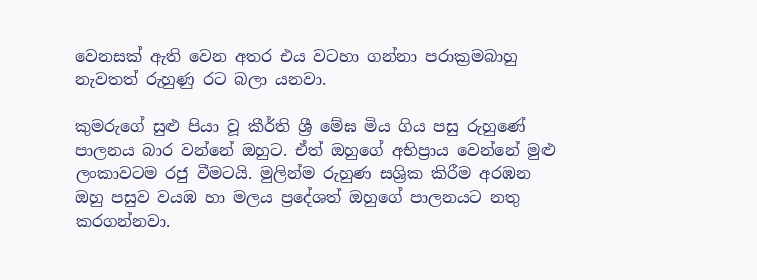වෙනසක් ඇති වෙන අතර එය වටහා ගන්නා පරාක්‍රමබාහු නැවතත් රුහුණු රට බලා යනවා.

කුමරුගේ සුළු පියා වූ කීර්ති ශ්‍රී මේඝ මිය ගිය පසු රුහුණේ පාලනය බාර වන්නේ ඔහුට. ඒත් ඔහුගේ අභිප්‍රාය වෙන්නේ මුළු ලංකාවටම රජු වීමටයි. මුලින්ම රුහුණ සශ්‍රික කිරීම අරඹන ඔහු පසුව වයඹ හා මලය ප්‍රදේශත් ඔහුගේ පාලනයට නතු කරගන්නවා.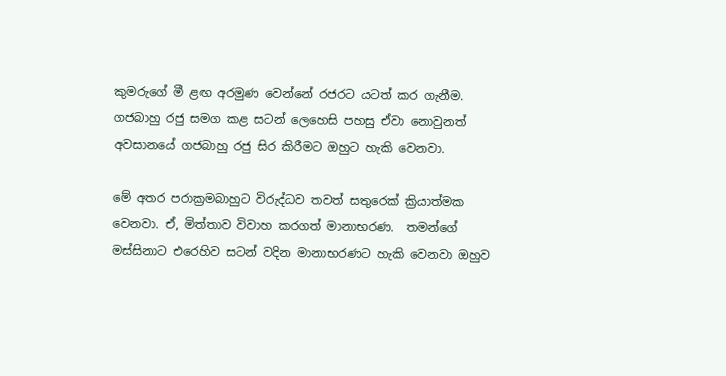කුමරුගේ මී ළඟ අරමුණ වෙන්නේ රජරට යටත් කර ගැනීම. ගජබාහු රජු සමග කළ සටන් ලෙහෙසි පහසු ඒවා නොවුනත් අවසානයේ ගජබාහු රජු සිර කිරීමට ඔහුට හැකි වෙනවා.

මේ අතර පරාක්‍රමබාහුට විරුද්ධව තවත් සතුරෙක් ක්‍රියාත්මක වෙනවා. ඒ, මිත්තාව විවාහ කරගත් මානාභරණ.  තමන්ගේ මස්සිනාට එරෙහිව සටන් වදින මානාභරණට හැකි වෙනවා ඔහුව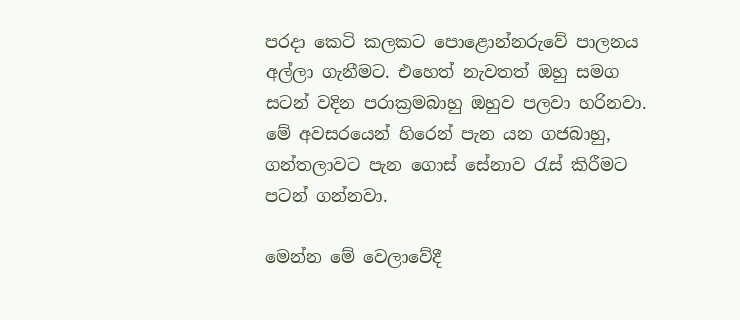පරදා කෙටි කලකට පොළොන්නරුවේ පාලනය අල්ලා ගැනීමට. එහෙත් නැවතත් ඔහු සමග සටන් වදින පරාක්‍රමබාහු ඔහුව පලවා හරිනවා. මේ අවසරයෙන් හිරෙන් පැන යන ගජබාහු, ගන්තලාවට පැන ගොස් සේනාව රැස් කිරීමට පටන් ගන්නවා.

මෙන්න මේ වෙලාවේදී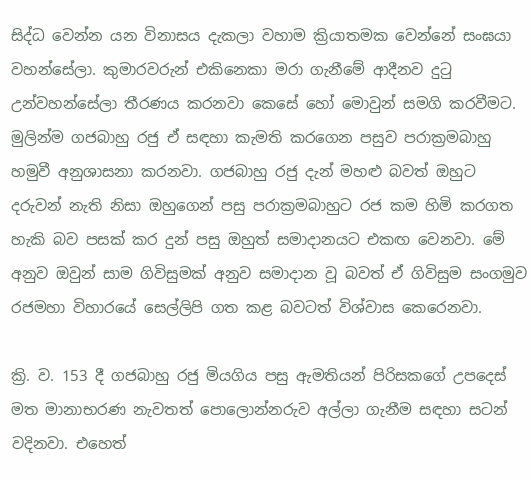සිද්ධ වෙන්න යන විනාසය දැකලා වහාම ක්‍රියාතමක වෙන්නේ සංඝයා වහන්සේලා. කුමාරවරුන් එකිනෙකා මරා ගැනීමේ ආදීනව දුටු උන්වහන්සේලා තීරණය කරනවා කෙසේ හෝ මොවුන් සමගි කරවීමට. මුලින්ම ගජබාහු රජු ඒ සඳහා කැමති කරගෙන පසුව පරාක්‍රමබාහු හමුවී අනුශාසනා කරනවා. ගජබාහු රජු දැන් මහළු බවත් ඔහුට දරුවන් නැති නිසා ඔහුගෙන් පසු පරාක්‍රමබාහුට රජ කම හිමි කරගත හැකි බව පසක් කර දුන් පසු ඔහුත් සමාදානයට එකඟ වෙනවා. මේ අනුව ඔවුන් සාම ගිවිසුමක් අනුව සමාදාන වූ බවත් ඒ ගිවිසුම සංගමුව රජමහා විහාරයේ සෙල්ලිපි ගත කළ බවටත් විශ්වාස කෙරෙනවා.

ක්‍රි. ව. 153 දී ගජබාහු රජු මියගිය පසු ඇමතියන් පිරිසකගේ උපදෙස් මත මානාභරණ නැවතත් පොලොන්නරුව අල්ලා ගැනීම සඳහා සටන් වදිනවා. එහෙත්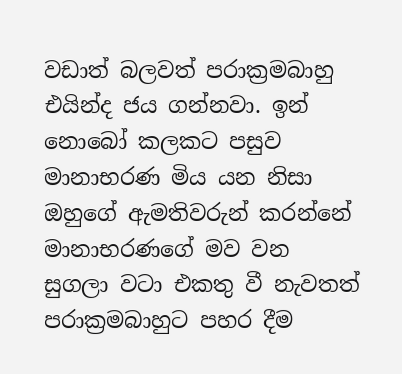වඩාත් බලවත් පරාක්‍රමබාහු එයින්ද ජය ගන්නවා. ඉන් නොබෝ කලකට පසුව මානාභරණ මිය යන නිසා ඔහුගේ ඇමතිවරුන් කරන්නේ මානාභරණගේ මව වන සුගලා වටා එකතු වී නැවතත් පරාක්‍රමබාහුට පහර දීම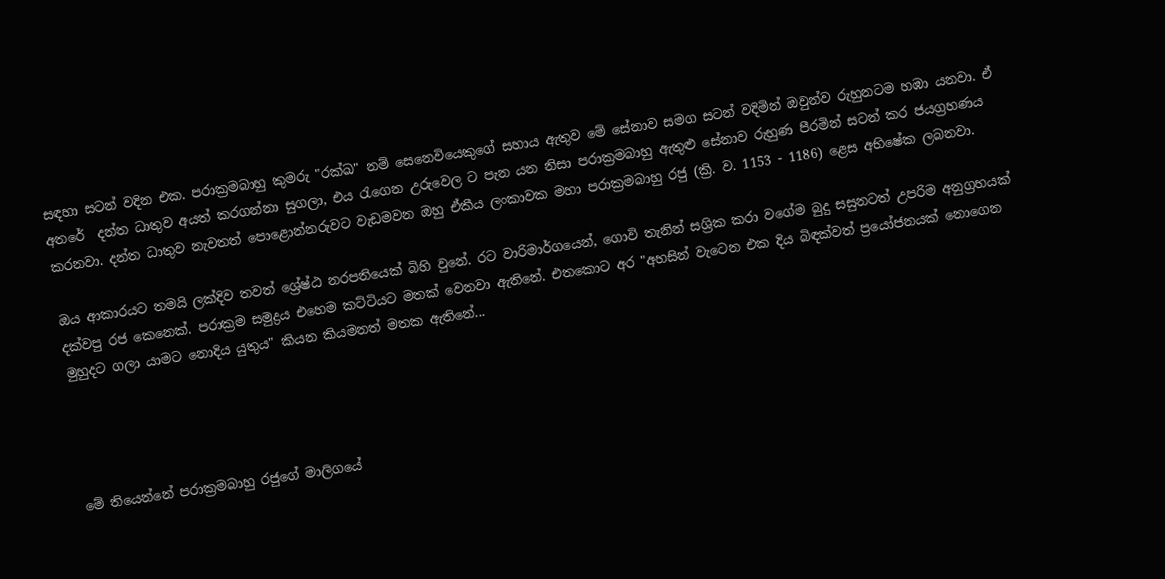සඳහා සටන් වදින එක. පරාක්‍රමබාහු කුමරු "රක්ඛ" නම් සෙනෙවියෙකුගේ සහාය ඇතුව මේ සේනාව සමග සටන් වදිමින් ඔවුන්ව රුහුනටම හඹා යනවා. ඒ අතරේ  දන්ත ධාතුව අයත් කරගන්නා සුගලා, එය රැගෙන උරුවෙල ට පැන යන නිසා පරාක්‍රමබාහු ඇතුළු සේනාව රුහුණ පීරමින් සටන් කර ජයග්‍රහණය කරනවා. දන්ත ධාතුව නැවතත් පොළොන්නරුවට වැඩමවන ඔහු ඒකීය ලංකාවක මහා පරාක්‍රමබාහු රජු (ක්‍රි. ව. 1153 - 1186) ළෙස අභිෂේක ලබනවා.

ඔය ආකාරයට තමයි ලක්දිව තවත් ශ්‍රේෂ්ඨ නරපතියෙක් බිහි වුනේ. රට වාරිමාර්ගයෙන්, ගොවි තැනින් සශ්‍රික කරා වගේම බුදු සසුනටත් උපරිම අනුග්‍රහයක් දක්වපු රජ කෙනෙක්. පරාක්‍රම සමුද්‍රය එහෙම කට්ටියට මතක් වෙනවා ඇතිනේ. එතකොට අර "අහසින් වැටෙන එක දිය බිඳක්වත් ප්‍රයෝජනයක් නොගෙන මුහුදට ගලා යාමට නොදිය යුතුය" කියන කියමනත් මතක ඇතිනේ...




මේ තියෙන්නේ පරාක්‍රමබාහු රජුගේ මාලිගයේ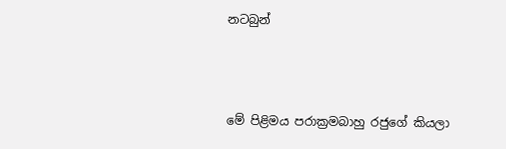නටබුන්



මේ පිළිමය පරාක්‍රමබාහු රජුගේ කියලා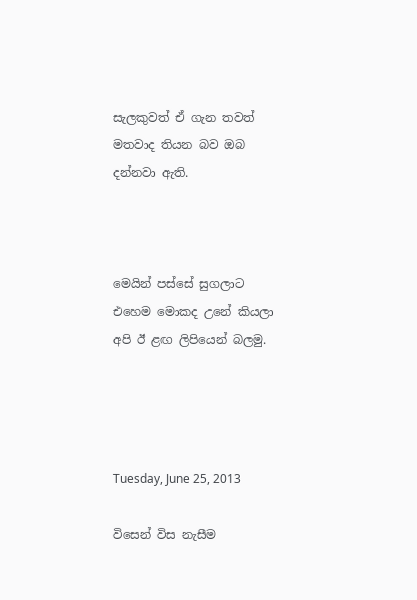සැලකුවත් ඒ ගැන තවත් මතවාද තියන බව ඔබ දන්නවා ඇති.



මෙයින් පස්සේ සුගලාට එහෙම මොකද උනේ කියලා අපි ඊ ළඟ ලිපියෙන් බලමු.




Tuesday, June 25, 2013

විසෙන් විස නැසීම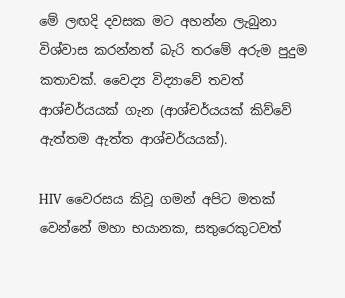මේ ලඟදි දවසක මට අහන්න ලැබුනා විශ්වාස කරන්නත් බැරි තරමේ අරුම පුදුම කතාවක්. වෛද්‍ය විද්‍යාවේ තවත් ආශ්චර්යයක් ගැන (ආශ්චර්යයක් කිව්වේ ඇත්තම ඇත්ත ආශ්චර්යයක්).

HIV වෛරසය කිවූ ගමන් අපිට මතක් වෙන්නේ මහා භයානක, සතුරෙකුටවත්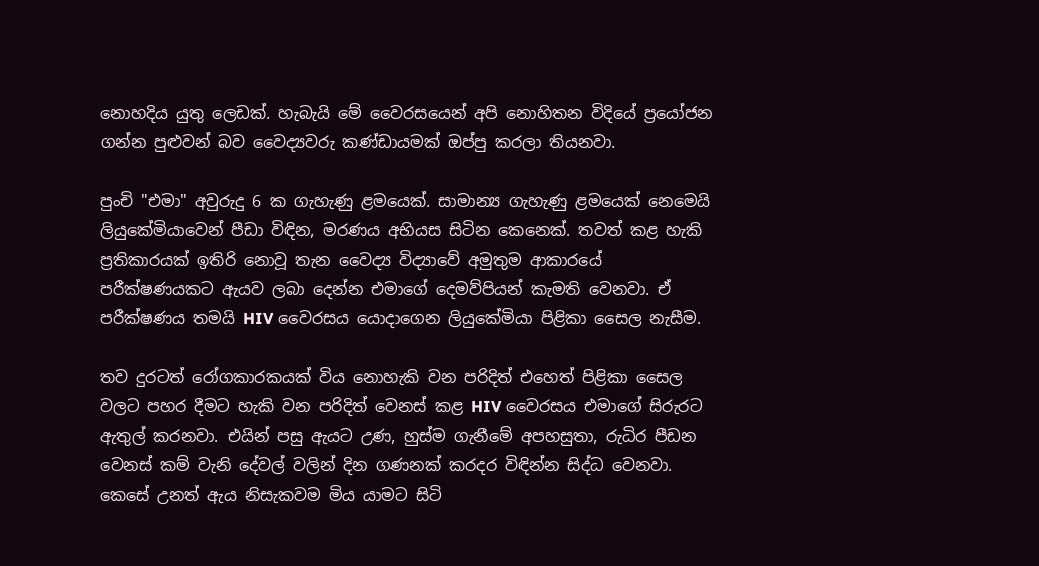නොහදිය යුතු ලෙඩක්. හැබැයි මේ වෛරසයෙන් අපි නොහිතන විදියේ ප්‍රයෝජන ගන්න පුළුවන් බව වෛද්‍යවරු කණ්ඩායමක් ඔප්පු කරලා තියනවා.

පුංචි "එමා" අවුරුදු 6 ක ගැහැණු ළමයෙක්. සාමාන්‍ය ගැහැණු ළමයෙක් නෙමෙයි ලියුකේමියාවෙන් පීඩා විඳින, මරණය අභියස සිටින කෙනෙක්. තවත් කළ හැකි ප්‍රතිකාරයක් ඉතිරි නොවූ තැන වෛද්‍ය විද්‍යාවේ අමුතුම ආකාරයේ පරීක්ෂණයකට ඇයව ලබා දෙන්න එමාගේ දෙමව්පියන් කැමති වෙනවා. ඒ පරීක්ෂණය තමයි HIV වෛරසය යොදාගෙන ලියුකේමියා පිළිකා සෛල නැසීම.

තව දුරටත් රෝගකාරකයක් විය නොහැකි වන පරිදිත් එහෙත් පිළිකා සෛල වලට පහර දීමට හැකි වන පරිදිත් වෙනස් කළ HIV වෛරසය එමාගේ සිරුරට ඇතුල් කරනවා. එයින් පසු ඇයට උණ, හුස්ම ගැනීමේ අපහසුතා, රුධිර පීඩන වෙනස් කම් වැනි දේවල් වලින් දින ගණනක් කරදර විඳින්න සිද්ධ වෙනවා. කෙසේ උනත් ඇය නිසැකවම මිය යාමට සිටි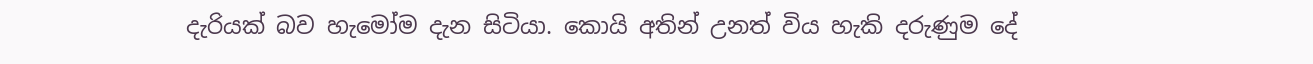දැරියක් බව හැමෝම දැන සිටියා. කොයි අතින් උනත් විය හැකි දරුණුම දේ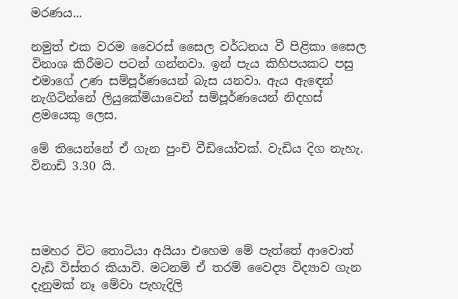මරණය...

නමුත් එක වරම වෛරස් සෛල වර්ධනය වී පිළිකා සෛල විනාශ කිරීමට පටන් ගන්නවා. ඉන් පැය කිහිපයකට පසු එමාගේ උණ සම්පූර්ණයෙන් බැස යනවා. ඇය ඇඳෙන් නැගිටින්නේ ලියුකේමියාවෙන් සම්පූර්ණයෙන් නිදහස් ළමයෙකු ලෙස.

මේ තියෙන්නේ ඒ ගැන පුංචි වීඩියෝවක්. වැඩිය දිග නැහැ. විනාඩි 3.30 යි.




සමහර විට තොටියා අයියා එහෙම මේ පැත්තේ ආවොත් වැඩි විස්තර කියාවි. මටනම් ඒ තරම් වෛද්‍ය විද්‍යාව ගැන දැනුමක් නෑ මේවා පැහැදිලි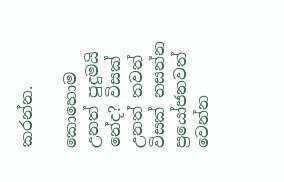කරන්න.

කොහොම උනත් පුදුමයි නේද? විසක් උනත් තවත් විසක් නසන්න ප්‍රයෝජනවත් වෙන්න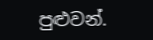පුළුවන්.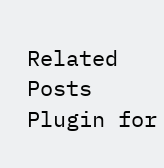Related Posts Plugin for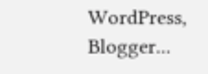WordPress, Blogger...